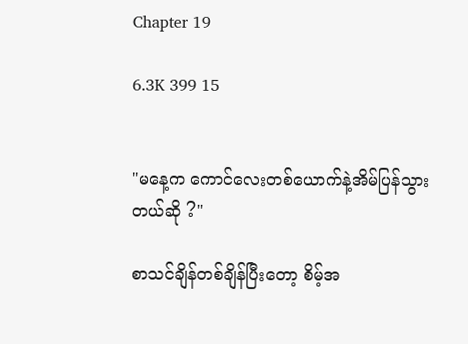Chapter 19

6.3K 399 15


"မနေ့က ကောင်လေးတစ်ယောက်နဲ့အိမ်ပြန်သွားတယ်ဆို ?"

စာသင်ချိန်တစ်ချိန်ပြီးတော့ စိမ့်အ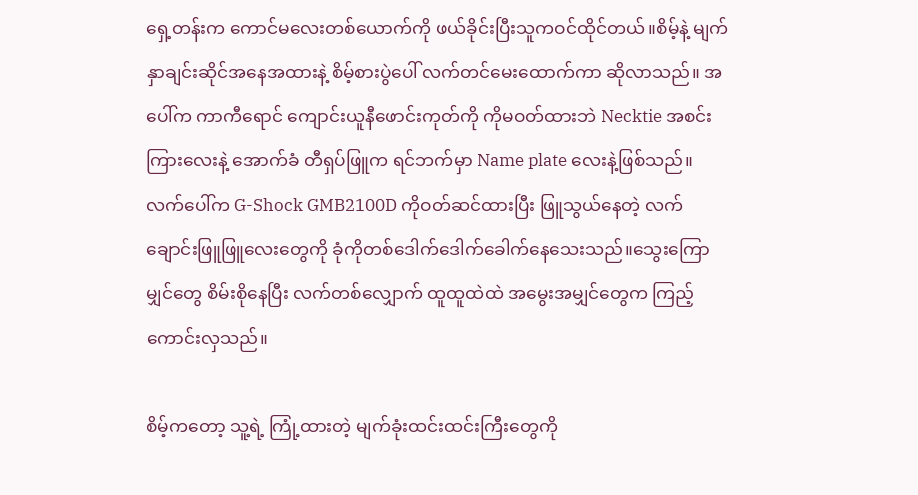ရှေ့တန်းက ကောင်မလေးတစ်ယောက်ကို ဖယ်ခိုင်းပြီးသူကဝင်ထိုင်တယ်။စိမ့်နဲ့ မျက်နှာချင်းဆိုင်အနေအထားနဲ့ စိမ့်စားပွဲပေါ် လက်တင်မေးထောက်ကာ ဆိုလာသည်။ အပေါ်က ကာကီရောင် ကျောင်းယူနီဖောင်းကုတ်ကို ကိုမဝတ်ထားဘဲ Necktie အစင်းကြားလေးနဲ့ အောက်ခံ တီရှပ်ဖြူက ရင်ဘက်မှာ Name plate လေးနဲ့ဖြစ်သည်။လက်ပေါ်က G-Shock GMB2100D ကိုဝတ်ဆင်ထားပြီး ဖြူသွယ်နေတဲ့ လက်ချောင်းဖြူဖြူလေးတွေကို ခုံကိုတစ်ဒေါက်ဒေါက်ခေါက်နေသေးသည်။သွေးကြောမျှင်တွေ စိမ်းစိုနေပြီး လက်တစ်လျှောက် ထူထူထဲထဲ အမွေးအမျှင်တွေက ကြည့်ကောင်းလှသည်။

စိမ့်ကတော့ သူ့ရဲ့ ကြုံ့ထားတဲ့ မျက်ခုံးထင်းထင်းကြီးတွေကို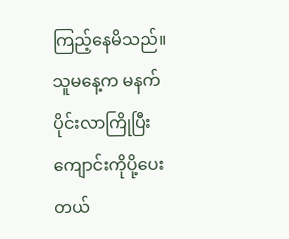ကြည့်နေမိသည်။သူမနေ့က မနက်ပိုင်းလာကြိုပြီး ကျောင်းကိုပို့ပေးတယ်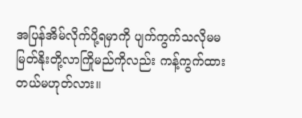အပြန်အိမ်လိုက်ပို့ရမှာကို ပျက်ကွက်သလိုမမမြတ်နိုးတို့လာကြိုမည်ကိုလည်း ကန့်ကွက်ထားတယ်မဟုတ်လား။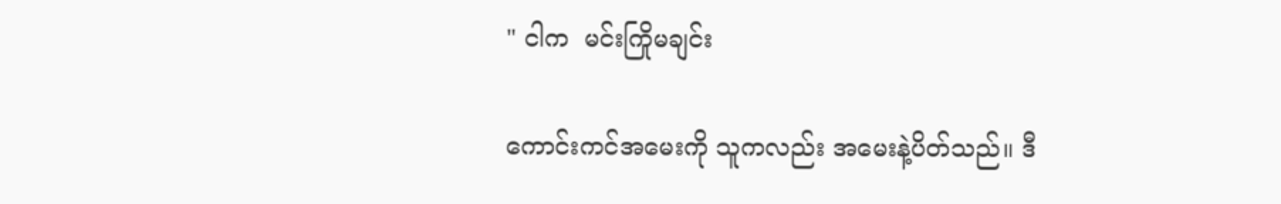" ငါက  မင်းကြိုမချင်း

ကောင်းကင်အမေးကို သူကလည်း အမေးနဲ့ပိတ်သည်။ ဒီ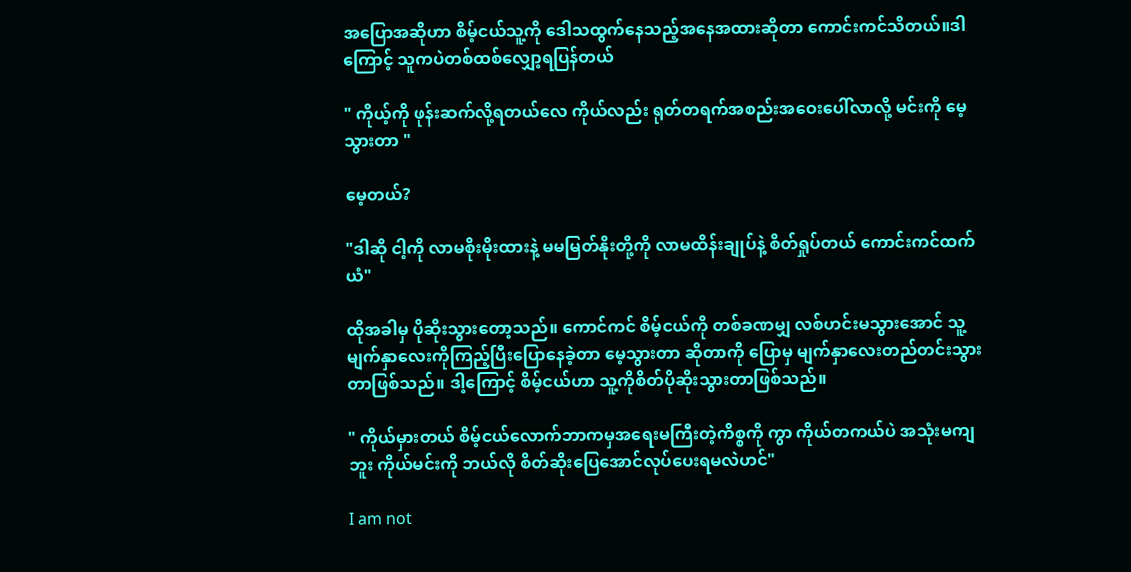အပြောအဆိုဟာ စိမ့်ငယ်သူ့ကို ဒေါသထွက်နေသည့်အနေအထားဆိုတာ ကောင်းကင်သိတယ်။ဒါကြောင့် သူကပဲတစ်ထစ်လျှော့ရပြန်တယ်

" ကိုယ့်ကို ဖုန်းဆက်လို့ရတယ်လေ ကိုယ်လည်း ရုတ်တရက်အစည်းအဝေးပေါ်လာလို့ မင်းကို မေ့သွားတာ "

မေ့တယ်?

"ဒါဆို ငါ့ကို လာမစိုးမိုးထားနဲ့ မမမြတ်နိုးတို့ကို လာမထိန်းချုပ်နဲ့ စိတ်ရှုပ်တယ် ကောင်းကင်ထက်ယံ"

ထိုအခါမှ ပိုဆိုးသွားတော့သည်။ ကောင်ကင် စိမ့်ငယ်ကို တစ်ခဏမျှ လစ်ဟင်းမသွားအောင် သူ့မျက်နှာလေးကိုကြည့်ပြီးပြောနေခဲ့တာ မေ့သွားတာ ဆိုတာကို ပြောမှ မျက်နှာလေးတည်တင်းသွားတာဖြစ်သည်။ ဒါ့ကြောင့် စိမ့်ငယ်ဟာ သူ့ကိုစိတ်ပိုဆိုးသွားတာဖြစ်သည်။

" ကိုယ်မှားတယ် စိမ့်ငယ်လောက်ဘာကမှအရေးမကြီးတဲ့ကိစ္စကို ကွာ ကိုယ်တကယ်ပဲ အသုံးမကျဘူး ကိုယ်မင်းကို ဘယ်လို စိတ်ဆိုးပြေအောင်လုပ်ပေးရမလဲဟင်"

I am not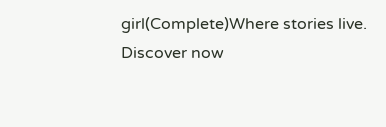girl(Complete)Where stories live. Discover now